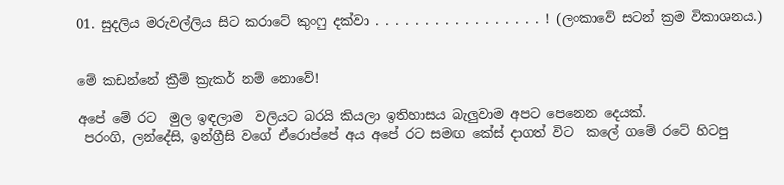01. සුදලිය මරුවල්ලිය සිට කරාටේ කුංෆු දක්වා . . . . . . . . . . . . . . . . . ! (ලංකාවේ සටන් ක්‍රම විකාශනය.)


මේ කඩන්නේ ක්‍රීම් ක්‍රැකර් නම් නොවේ!

අපේ මේ රට  මුල ඉඳලාම  වලියට බරයි කියලා ඉතිහාසය බැලුවාම අපට පෙනෙන දෙයක්.
 පරංගි, ලන්දේසි, ඉන්ග්‍රීසි වගේ ඒරොප්පේ අය අපේ රට සමඟ කේස් දාගත් විට  කලේ ගමේ රටේ හිටපු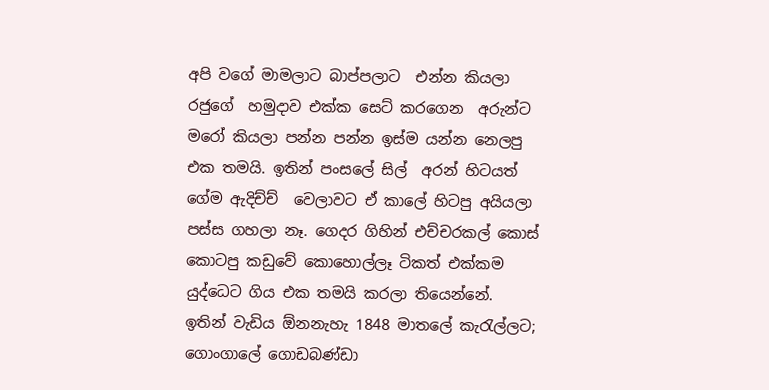අපි වගේ මාමලාට බාප්පලාට  එන්න කියලා රජුගේ  හමුදාව එක්ක සෙට් කරගෙන  අරුන්ට මරෝ කියලා පන්න පන්න ඉස්ම යන්න නෙලපු  එක තමයි. ඉතින් පංසලේ සිල්  අරන් හිටයත් ගේම ඇදිච්ච්  වෙලාවට ඒ කාලේ හිටපු අයියලා පස්ස ගහලා නෑ. ගෙදර ගිහින් එච්චරකල් කොස් කොටපු කඩුවේ කොහොල්ලෑ ටිකත් එක්කම යුද්ධෙට ගිය එක තමයි කරලා තියෙන්නේ.
ඉතින් වැඩිය ඕනනැහැ 1848 මාතලේ කැරැල්ලට; ගොංගාලේ ගොඩබණ්ඩා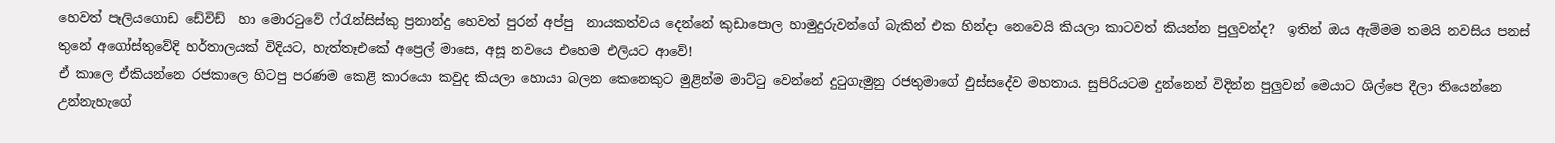හෙවත් පෑලියගොඩ ඩේවිඩ්  හා මොරටුවේ ෆ්රැන්සිස්කු ප්‍රනාන්දු හෙවත් පුරන් අප්පු  නායකත්වය දෙන්නේ කුඩාපොල හාමුදුරුවන්ගේ බැකින් එක හින්දා නෙවෙයි කියලා කාටවත් කියන්න පුලුවන්ද?  ඉතින් ඔය ඇම්මම තමයි නවසිය පනස් තුනේ අගෝස්තුවේදි හර්තාලයක් විදියට, හැත්තෑඑකේ අප්‍රෙල් මාසෙ, අසූ නවයෙ එහෙම එලියට ආවේ!
ඒ කාලෙ ඒකියන්නෙ රජකාලෙ හිටපු පරණම කෙළි කාරයො කවුද කියලා හොයා බලන කෙනෙකුට මුළින්ම මාට්ටු වෙන්නේ දුටුගැමුනු රජතුමාගේ ඵුස්සදේව මහතාය. සුපිරියටම දුන්නෙන් විදින්න පුලුවන් මෙයාට ශිල්පෙ දීලා තියෙන්නෙ උන්නැහැගේ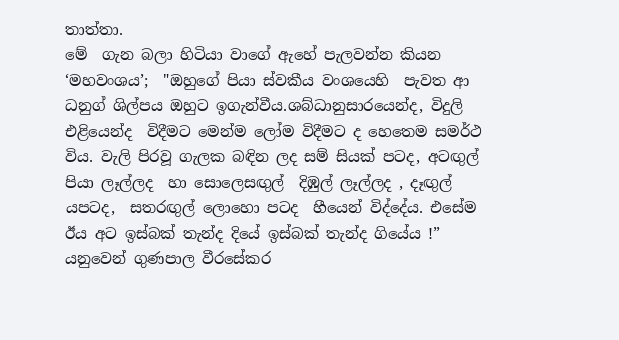තාත්තා.
මේ  ගැන බලා හිටියා වාගේ ඇහේ පැලවන්න කියන ‘මහවංශය’;  "ඔහුගේ පියා ස්වකීය වංශයෙහි  පැවත ආ ධනුග් ශිල්පය ඔහුට ඉගැන්වීය.ශබ්ධානුසාරයෙන්ද, විදුලි එළියෙන්ද  විදීමට මෙන්ම ලෝම විදීමට ද හෙතෙම සමර්ථ විය. වැලි පිරවූ ගැලක බඳින ලද සම් සියක් පටද, අටඟුල් පියා ලෑල්ලද  හා සොලෙසඟුල්  දිඹුල් ලෑල්ලද , දෑඟුල් යපටද,  සතරඟුල් ලොහො පටද  හීයෙන් විද්දේය. එසේම ඊය අට ඉස්බක් තැන්ද දියේ ඉස්බක් තැන්ද ගියේය !” යනුවෙන් ගුණපාල වීරසේකර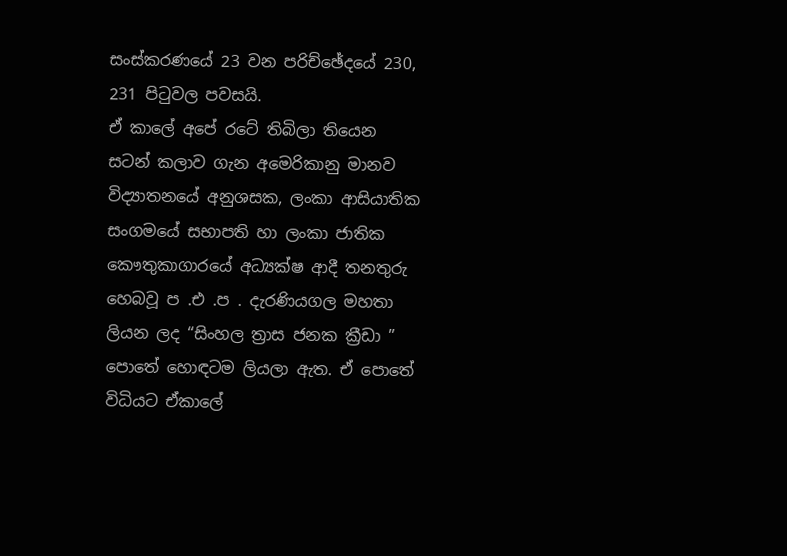සංස්කරණයේ 23 වන පරිච්ඡේදයේ 230, 231 පිටුවල පවසයි.
ඒ කාලේ අපේ රටේ තිබිලා තියෙන සටන් කලාව ගැන අමෙරිකානු මානව විද්‍යාතනයේ අනුශසක, ලංකා ආසියාතික සංගමයේ සභාපති හා ලංකා ජාතික කෞතුකාගාරයේ අධ්‍යක්ෂ ආදී තනතුරු හෙබවූ ප .එ .ප . දැරණියගල මහතා ලියන ලද “සිංහල ත්‍රාස ජනක ක්‍රීඩා ” පොතේ හොඳටම ලියලා ඇත. ඒ පොතේ විධියට ඒකාලේ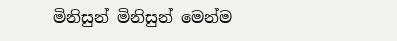මිනිසුන් මිනිසුන් මෙන්ම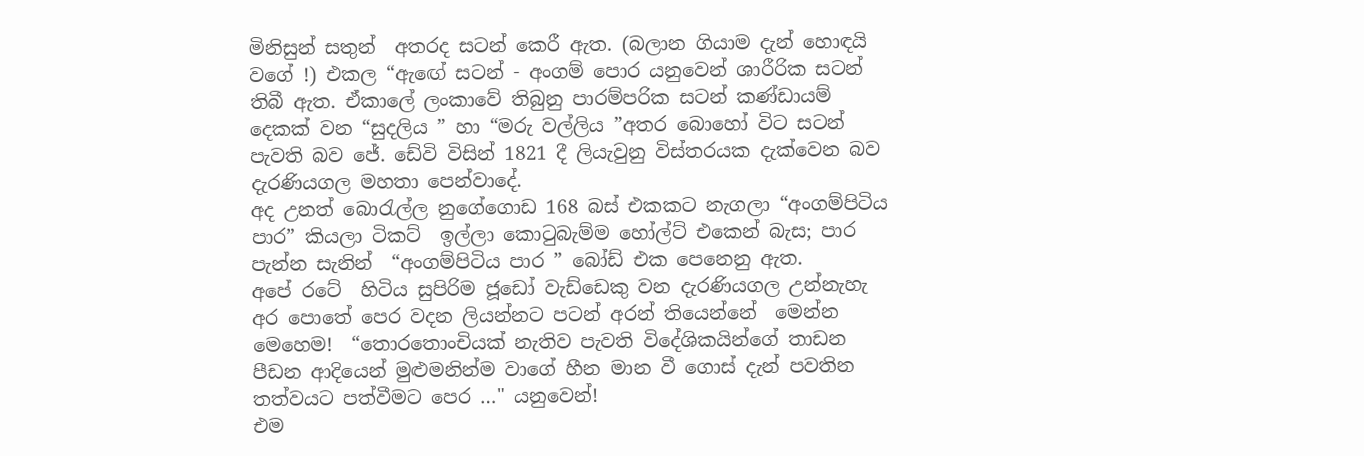මිනිසුන් සතුන්  අතරද සටන් කෙරී ඇත. (බලාන ගියාම දැන් හොඳයි වගේ !) එකල “ඇඟේ සටන් - අංගම් පොර යනුවෙන් ශාරීරික සටන් තිබී ඇත. ඒකාලේ ලංකාවේ තිබුනු පාරම්පරික සටන් කණ්ඩායම් දෙකක් වන “සුදලිය ” හා “මරු වල්ලිය ”අතර බොහෝ විට සටන් පැවති බව ජේ. ඩේවි විසින් 1821 දී ලියැවුනු විස්තරයක දැක්වෙන බව දැරණියගල මහතා පෙන්වාදේ.
අද උනත් බොරැල්ල නුගේගොඩ 168 බස් එකකට නැගලා “අංගම්පිටිය පාර” කියලා ටිකට්  ඉල්ලා කොටුබැම්ම හෝල්ට් එකෙන් බැස; පාර පැන්න සැනින්  “අංගම්පිටිය පාර ” බෝඩ් එක පෙනෙනු ඇත.
අපේ රටේ  හිටිය සුපිරිම ජූඩෝ වැඩ්ඩෙකු වන දැරණියගල උන්නැහැ අර පොතේ පෙර වදන ලියන්නට පටන් අරන් තියෙන්නේ  මෙන්න මෙහෙම!  “තොරතොංචියක් නැතිව පැවති විදේශිකයින්ගේ තාඩන  පීඩන ආදියෙන් මුළුමනින්ම වාගේ හීන මාන වී ගොස් දැන් පවතින තත්වයට පත්වීමට පෙර …" යනුවෙන්!
එම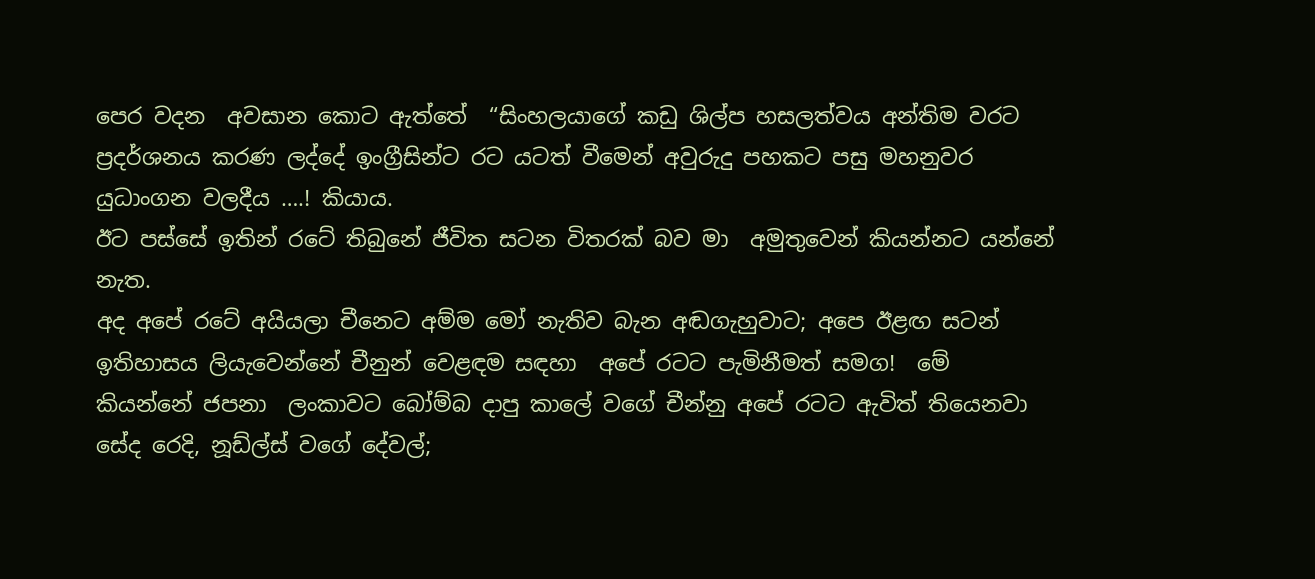පෙර වදන  අවසාන කොට ඇත්තේ  “සිංහලයාගේ කඩු ශිල්ප හසලත්වය අන්තිම වරට ප්‍රදර්ශනය කරණ ලද්දේ ඉංග්‍රීසින්ට රට යටත් වීමෙන් අවුරුදු පහකට පසු මහනුවර යුධාංගන වලදීය ….! කියාය.
ඊට පස්සේ ඉතින් රටේ තිබුනේ ජීවිත සටන විතරක් බව මා  අමුතුවෙන් කියන්නට යන්නේ නැත.
අද අපේ රටේ අයියලා චීනෙට අම්ම මෝ නැතිව බැන අඬගැහුවාට; අපෙ ඊළඟ සටන් ඉතිහාසය ලියැවෙන්නේ චීනුන් වෙළඳම සඳහා  අපේ රටට පැමිනීමත් සමග!  මේ කියන්නේ ජපනා  ලංකාවට බෝම්බ දාපු කාලේ වගේ චීන්නු අපේ රටට ඇවිත් තියෙනවා සේද රෙදි, නූඩ්ල්ස් වගේ දේවල්;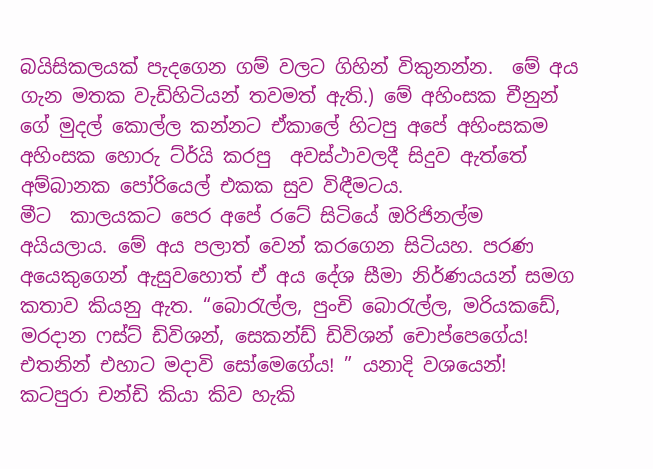බයිසිකලයක් පැදගෙන ගම් වලට ගිහින් විකුනන්න.  මේ අය ගැන මතක වැඩිහිටියන් තවමත් ඇති.) මේ අහිංසක චීනුන් ගේ මුදල් කොල්ල කන්නට ඒකාලේ හිටපු අපේ අහිංසකම අහිංසක හොරු ට්ර්යි කරපු  අවස්ථාවලදී සිදුව ඇත්තේ අම්බානක පෝරියෙල් එකක සුව විඳීමටය.
මීට  කාලයකට පෙර අපේ රටේ සිටියේ ඔරිජිනල්ම අයියලාය. මේ අය පලාත් වෙන් කරගෙන සිටියහ. පරණ අයෙකුගෙන් ඇසුවහොත් ඒ අය දේශ සීමා නිර්ණයයන් සමග කතාව කියනු ඇත. “බොරැල්ල, පුංචි බොරැල්ල, මරියකඩේ, මරදාන ෆස්ට් ඩිවිශන්, සෙකන්ඩ් ඩිවිශන් චොප්පෙගේය! එතනින් එහාට මදාවි සෝමෙගේය! ” යනාදි වශයෙන්!
කටපුරා චන්ඩි කියා කිව හැකි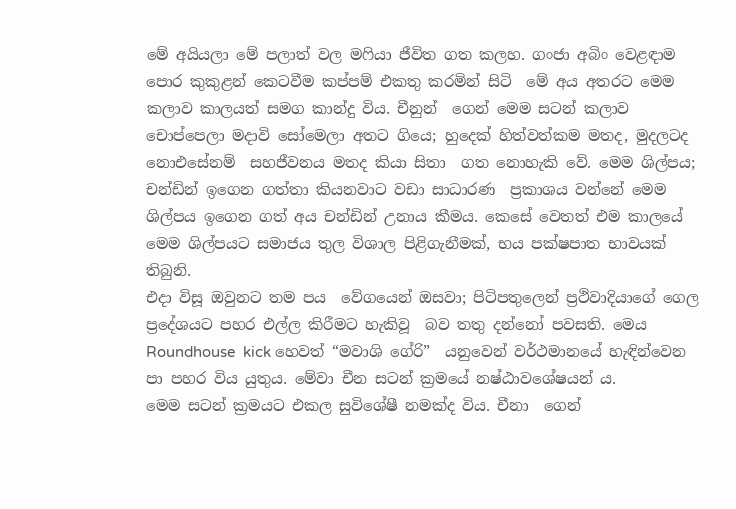මේ අයියලා මේ පලාත් වල මෆියා ජීවිත ගත කලහ. ගංජා අබිං වෙළඳාම පොර කුකුළන් කෙටවීම කප්පම් එකතු කරමින් සිටි  මේ අය අතරට මෙම කලාව කාලයත් සමග කාන්දු විය. චීනුන්  ගෙන් මෙම සටන් කලාව චොප්පෙලා මදාවි සෝමෙලා අතට ගියෙ; හුදෙක් හිත්වත්කම මතද, මුදලටද  නොඑසේනම්  සහජීවනය මතද කියා සිතා  ගත නොහැකි වේ. මෙම ශිල්පය; චන්ඩින් ඉගෙන ගත්තා කියනවාට වඩා සාධාරණ  ප්‍රකාශය වන්නේ මෙම ශිල්පය ඉගෙන ගත් අය චන්ඩින් උනාය කීමය. කෙසේ වෙතත් එම කාලයේ මෙම ශිල්පයට සමාජය තුල විශාල පිළිගැනීමක්, භය පක්ෂපාත භාවයක් තිබුනි.
එදා විසූ ඔවුනට තම පය  වේගයෙන් ඔසවා; පිටිපතුලෙන් ප්‍රථිවාදියාගේ ගෙල ප්‍රදේශයට පහර එල්ල කිරීමට හැකිවූ  බව තතු දන්නෝ පවසති. මෙය  Roundhouse  kick හෙවත් “මවාශි ගේරි”  යනුවෙන් වර්ථමානයේ හැඳින්වෙන පා පහර විය යුතුය. මේවා චීන සටන් ක්‍රමයේ නෂ්ඨාවශේෂයන් ය.
මෙම සටන් ක්‍රමයට එකල සුවිශේෂී නමක්ද විය. චීනා  ගෙන්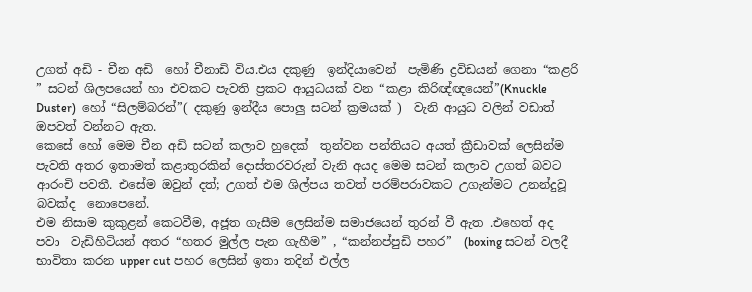උගත් අඩි - චීන අඩි  හෝ චීනාඩි විය.එය දකුණු  ඉන්දියාවෙන්  පැමිණි ද්‍රවිඩයන් ගෙනා “කළරි ” සටන් ශිලපයෙන් හා එවකට පැවති ප්‍රකට ආයුධයක් වන “කළා කිරිඥ්ඥයෙන්”(Knuckle Duster)  හෝ “සිලම්බරන්”( දකුණු ඉන්දීය පොලු සටන් ක්‍රමයක් )  වැනි ආයුධ වලින් වඩාත් ඔපවත් වන්නට ඇත.
කෙසේ හෝ මෙම චීන අඩි සටන් කලාව හුදෙක්  තුන්වන පන්තියට අයත් ක්‍රීඩාවක් ලෙසින්ම පැවති අතර ඉතාමත් කළාතුරකින් දොස්තරවරුන් වැනි අයද මෙම සටන් කලාව උගත් බවට  ආරංචි පවතී. එසේම ඔවුන් දත්; උගත් එම ශිල්පය තවත් පරම්පරාවකට උගැන්මට උනන්දුවූ බවක්ද  නොපෙනේ.
එම නිසාම කුකුළන් කෙටවීම, අජූත ගැසීම ලෙසින්ම සමාජයෙන් තුරන් වී ඇත .එහෙත් අද පවා  වැඩිහිටියන් අතර “හතර මුල්ල පැන ගැහීම” , “කන්නප්පුඩි පහර”  (boxing සටන් වලදී භාවිතා කරන upper cut පහර ලෙසින් ඉතා තදින් එල්ල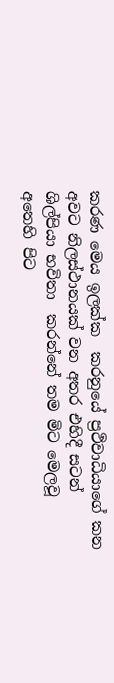කරණ මෙය ඉලක්ක  කරනුයේ ප්‍රථිවාධියාගේ කන  අවට නිලස්ථානයක් වන අතර එහිදී සටන් ශිල්පියා භවිතා  කරන්නේ තම මිට මෙලවූ අතෙහි පිට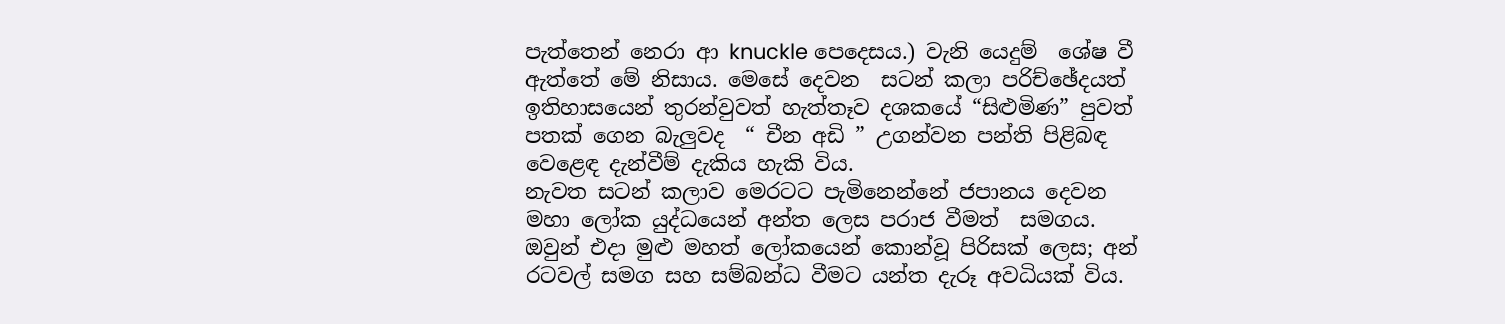පැත්තෙන් නෙරා ආ knuckle පෙදෙසය.) වැනි යෙදුම්  ශේෂ වී  ඇත්තේ මේ නිසාය. මෙසේ දෙවන  සටන් කලා පරිච්ඡේදයත් ඉතිහාසයෙන් තුරන්වුවත් හැත්තෑව දශකයේ “සිළුමිණ” පුවත් පතක් ගෙන බැලුවද  “ චීන අඩි ” උගන්වන පන්ති පිළිබඳ වෙළෙඳ දැන්වීම් දැකිය හැකි විය.
නැවත සටන් කලාව මෙරටට පැමිනෙන්නේ ජපානය දෙවන මහා ලෝක යුද්ධයෙන් අන්ත ලෙස පරාජ වීමත්  සමගය. ඔවුන් එදා මුළු මහත් ලෝකයෙන් කොන්වූ පිරිසක් ලෙස; අන් රටවල් සමග සහ සම්බන්ධ වීමට යන්ත දැරූ අවධියක් විය.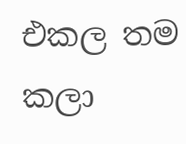එකල තම කලා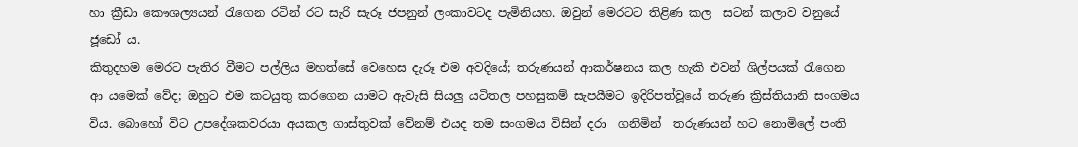හා ක්‍රීඩා කෞශල්‍යයන් රැගෙන රටින් රට සැරි සැරූ ජපනුන් ලංකාවටද පැමිනියහ. ඔවුන් මෙරටට තිළිණ කල  සටන් කලාව වනුයේ ජූඩෝ ය.
කිතුදහම මෙරට පැතිර වීමට පල්ලිය මහත්සේ වෙහෙස දැරූ එම අවදියේ; තරුණයන් ආකර්ෂනය කල හැකි එවන් ශිල්පයක් රැගෙන ආ යමෙක් වේද; ඔහුට එම කටයුතු කරගෙන යාමට ඇවැසි සියලු යටිතල පහසුකම් සැපයීමට ඉදිරිපත්වූයේ තරුණ ක්‍රිස්තියානි සංගමය විය. බොහෝ විට උපදේශකවරයා අයකල ගාස්තුවක් වේනම් එයද තම සංගමය විසින් දරා  ගනිමින්  තරුණයන් හට නොමිලේ පංති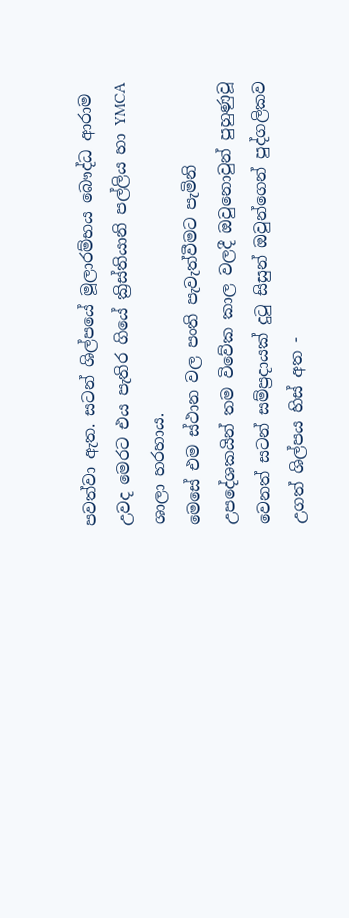පවත්වා ඇත. සටන් ශිල්පයේ මූලාරම්භය බෞද්ධ ආරාම උවද මෙරට එය පැතිර ගියේ ක්‍රිස්තියානි පල්ලිය හා YMCA ශාලා හරහාය.
මෙසේ එම ස්ථාන වල පංති පැවැත්වීමට පැමිනි උපදේශකයින් තම විවේක කාල වලදී ඔවුනොවුන් පුහුණුවූ වෙනත් සටන් සම්ප්‍රදායක් දුටු සිසුන් ඔවුන්ගෙන් පුද්ගලිකව උගත් ශිල්පය හිස් අත -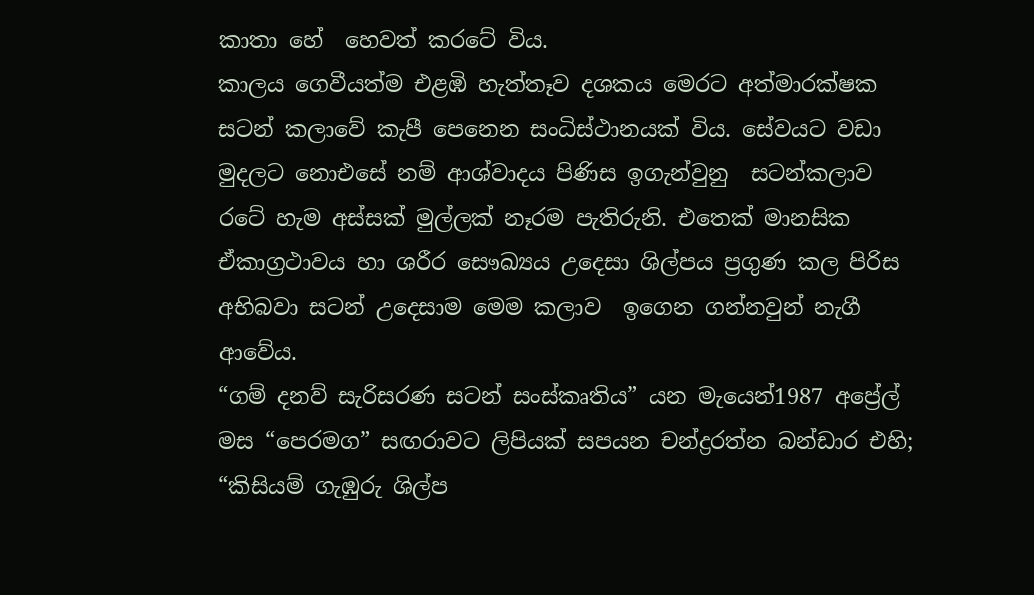කාතා හේ  හෙවත් කරටේ විය.
කාලය ගෙවීයත්ම එළඹි හැත්තෑව දශකය මෙරට අත්මාරක්ෂක සටන් කලාවේ කැපී පෙනෙන සංධිස්ථානයක් විය. සේවයට වඩා මුදලට නොඑසේ නම් ආශ්වාදය පිණිස ඉගැන්වුනු  සටන්කලාව රටේ හැම අස්සක් මුල්ලක් නෑරම පැතිරුනි. එතෙක් මානසික ඒකාග්‍රථාවය හා ශරීර සෞඛ්‍යය උදෙසා ශිල්පය ප්‍රගුණ කල පිරිස අභිබවා සටන් උදෙසාම මෙම කලාව  ඉගෙන ගන්නවුන් නැගී ආවේය.
“ගම් දනව් සැරිසරණ සටන් සංස්කෘතිය” යන මැයෙන්1987 අප්‍රේල් මස “පෙරමග” සඟරාවට ලිපියක් සපයන චන්ද්‍රරත්න බන්ඩාර එහි; “කිසියම් ගැඹුරු ශිල්ප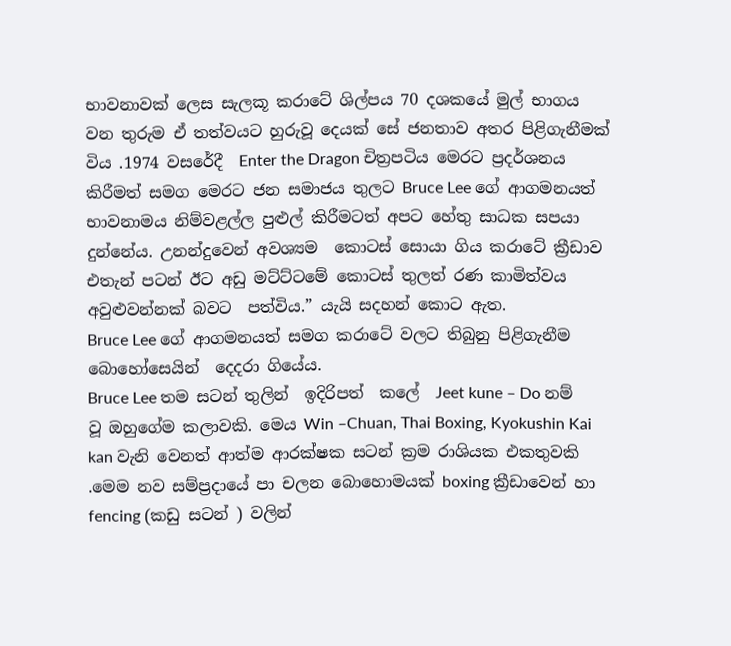භාවනාවක් ලෙස සැලකූ කරාටේ ශිල්පය 70 දශකයේ මුල් භාගය වන තුරුම ඒ තත්වයට හුරුවූ දෙයක් සේ ජනතාව අතර පිළිගැනීමක් විය .1974 වසරේදී  Enter the Dragon චිත්‍රපටිය මෙරට ප්‍රදර්ශනය කිරීමත් සමග මෙරට ජන සමාජය තුලට Bruce Lee ගේ ආගමනයත්  භාවනාමය නිම්වළල්ල පුළුල් කිරීමටත් අපට හේතු සාධක සපයා දුන්නේය. උනන්දුවෙන් අවශ්‍යම  කොටස් සොයා ගිය කරාටේ ක්‍රීඩාව එතැන් පටන් ඊට අඩු මට්ට්ටමේ කොටස් තුලත් රණ කාමිත්වය අවුළුවන්නක් බවට  පත්විය.” යැයි සදහන් කොට ඇත.
Bruce Lee ගේ ආගමනයත් සමග කරාටේ වලට තිබුනු පිළිගැනීම බොහෝසෙයින්  දෙදරා ගියේය.
Bruce Lee තම සටන් තුලින්  ඉදිරිපත්  කලේ  Jeet kune – Do නම් වූ ඔහුගේම කලාවකි. මෙය Win –Chuan, Thai Boxing, Kyokushin Kai kan වැනි වෙනත් ආත්ම ආරක්ෂක සටන් ක්‍රම රාශියක එකතුවකි .මෙම නව සම්ප්‍රදායේ පා චලන බොහොමයක් boxing ක්‍රීඩාවෙන් හා fencing (කඩු සටන් ) වලින්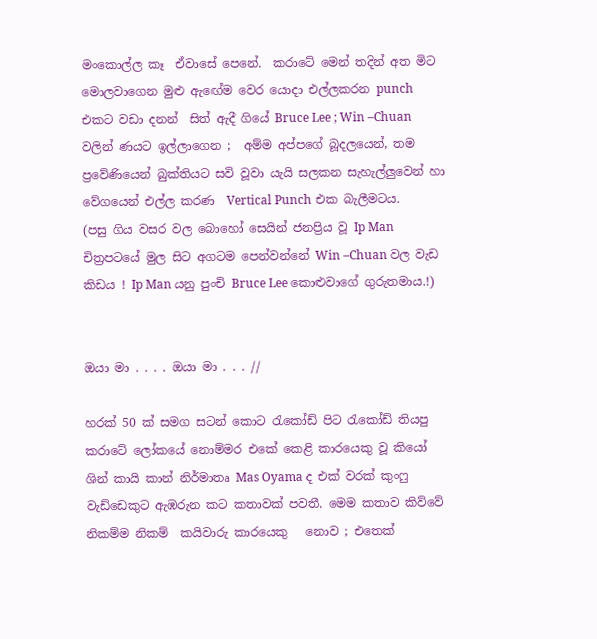මංකොල්ල කෑ  ඒවාසේ පෙනේ.  කරාටේ මෙන් තදින් අත මිට මොලවාගෙන මුළු ඇඟේම වෙර යොදා එල්ලකරන punch එකට වඩා දනන්  සිත් ඇදී ගියේ Bruce Lee ; Win –Chuan වලින් ණයට ඉල්ලාගෙන ;  අම්ම අප්පගේ බූදලයෙන්, තම  ප්‍රවේණියෙන් බුක්තියට සවි වූවා යැයි සලකන සැහැල්ලුවෙන් හා වේගයෙන් එල්ල කරණ  Vertical Punch එක බැලීමටය.
(පසු ගිය වසර වල බොහෝ සෙයින් ජනප්‍රිය වූ Ip Man චිත්‍රපටයේ මුල සිට අගටම පෙන්වන්නේ Win –Chuan වල වැඩ කිඩය ! Ip Man යනු පුංචි Bruce Lee කොළුවාගේ ගුරුතමාය.!)


ඔයා මා . . . . ඔයා මා . . . //

හරක් 50 ක් සමග සටන් කොට රැකෝඩ් පිට රැකෝඩ් තියපු කරාටේ ලෝකයේ නොම්මර එකේ කෙළි කාරයෙකු වූ කියෝ ශින් කායි කාන් නිර්මාතෘ Mas Oyama ද එක් වරක් කුංෆු වැඩ්ඩෙකුට ඇඹරුන කට කතාවක් පවතී. මෙම කතාව කිව්වේ නිකම්ම නිකම්  කයිවාරු කාරයෙකු   නොව ; එතෙක්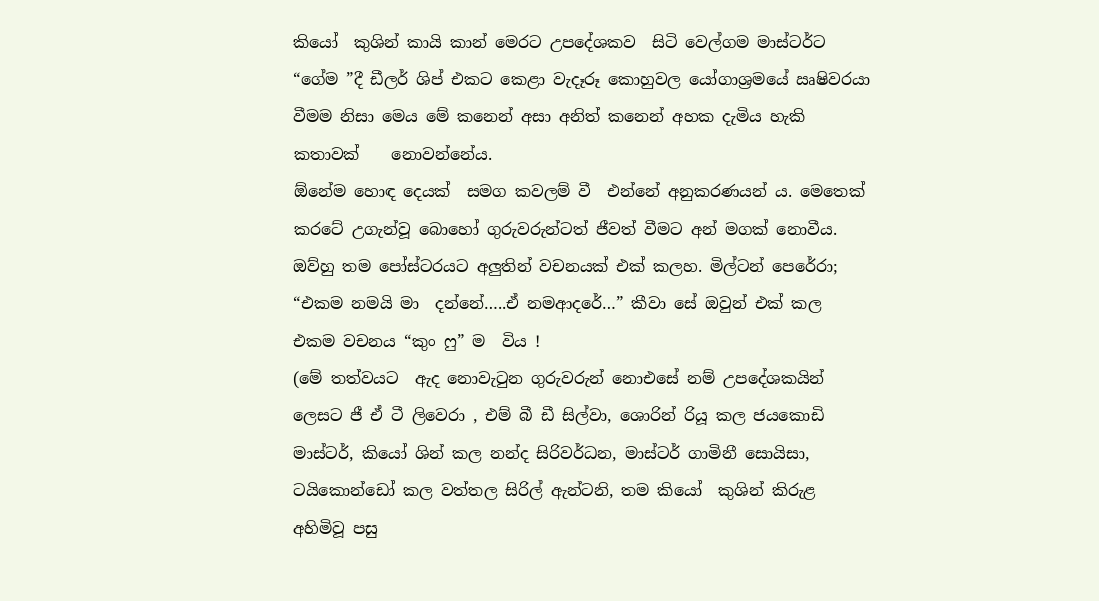කියෝ  කුශින් කායි කාන් මෙරට උපදේශකව  සිටි වෙල්ගම මාස්ටර්ට “ගේම ”දී ඩීලර් ශිප් එකට කෙළා වැදෑරූ කොහුවල යෝගාශ්‍රමයේ ඍෂිවරයා වීමම නිසා මෙය මේ කනෙන් අසා අනිත් කනෙන් අහක දැමිය හැකි කතාවක්    නොවන්නේය.
ඕනේම හොඳ දෙයක්  සමග කවලම් වී  එන්නේ අනුකරණයන් ය. මෙතෙක් කරටේ උගැන්වූ බොහෝ ගුරුවරුන්ටත් ජීවත් වීමට අන් මගක් නොවීය. ඔව්හු තම පෝස්ටරයට අලුතින් වචනයක් එක් කලහ. මිල්ටන් පෙරේරා; “එකම නමයි මා  දන්නේ…..ඒ නමආදරේ…” කීවා සේ ඔවුන් එක් කල එකම වචනය “කුං ෆු” ම  විය !
(මේ තත්වයට  ඇද නොවැටුන ගුරුවරුන් නොඑසේ නම් උපදේශකයින් ලෙසට ජී ඒ ටී ලිවෙරා , එම් බී ඩී සිල්වා, ශොරින් රියූ කල ජයකොඩි මාස්ටර්, කියෝ ශින් කල නන්ද සිරිවර්ධන, මාස්ටර් ගාමිනී සොයිසා, ටයිකොන්ඩෝ කල වත්තල සිරිල් ඇන්ටනි, තම කියෝ  කුශින් කිරුළ අහිමිවූ පසු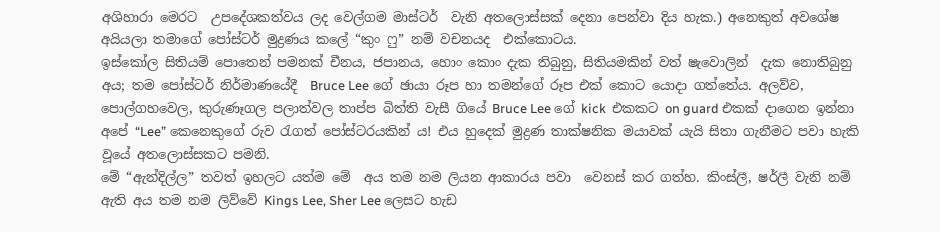අශිහාරා මෙරට  උපදේශකත්වය ලද වෙල්ගම මාස්ටර්  වැනි අතලොස්සක් දෙනා පෙන්වා දිය හැක.) අනෙකුත් අවශේෂ අයියලා තමාගේ පෝස්ටර් මුද්‍රණය කලේ “කුං ෆු” නම් වචනයද  එක්කොටය.
ඉස්කෝල සිතියම් පොතෙන් පමනක් චීනය, ජපානය, හොං කොං දැක තිබුනු, සිතියමකින් වත් ෂැවොලින්  දැක නොතිබුනු අය; තම පෝස්ටර් නිර්මාණයේදී  Bruce Lee ගේ ඡායා රූප හා තමන්ගේ රූප එක් කොට යොදා ගත්තේය. අලව්ව, පොල්ගහවෙල, කුරුණෑගල පලාත්වල තාප්ප බිත්ති වැසී ගියේ Bruce Lee ගේ kick  එකකට on guard එකක් දාගෙන ඉන්නා අපේ “Lee” කෙනෙකුගේ රුව රැගත් පෝස්ටරයකින් ය! එය හුදෙක් මුද්‍රණ තාක්ෂනික මයාවක් යැයි සිතා ගැනීමට පවා හැකි වූයේ අතලොස්සකට පමනි.
මේ “ඇන්දිල්ල” තවත් ඉහලට යත්ම මේ  අය තම නම ලියන ආකාරය පවා  වෙනස් කර ගත්හ. කිංස්ලී, ෂර්ලී වැනි නම් ඇති අය තම නම ලිව්වේ Kings Lee, Sher Lee ලෙසට හැඩ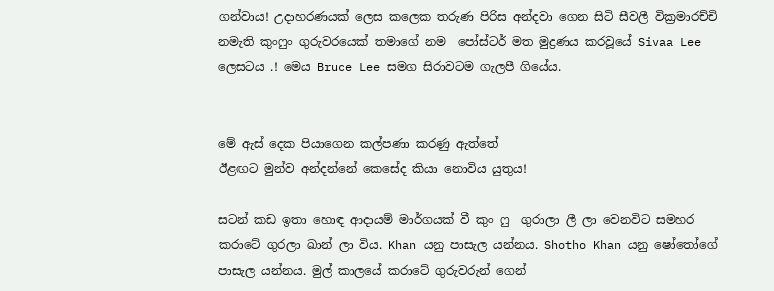ගන්වාය! උදාහරණයක් ලෙස කලෙක තරුණ පිරිස අන්දවා ගෙන සිටි සීවලී වික්‍රමාරච්චි නමැති කුංෆුං ගුරුවරයෙක් තමාගේ නම  පෝස්ටර් මත මුද්‍රණය කරවූයේ Sivaa Lee ලෙසටය .! මෙය Bruce Lee සමග සිරාවටම ගැලපී ගියේය.


මේ ඇස් දෙක පියාගෙන කල්පණා කරණු ඇත්තේ
ඊළඟට මුන්ව අන්දන්නේ කෙසේද කියා නොවිය යුතුය!

සටන් කඩ ඉතා හොඳ ආදායම් මාර්ගයක් වී කුං ෆු  ගුරාලා ලී ලා වෙනවිට සමහර කරාටේ ගුරලා ඛාන් ලා විය. Khan යනු පාසැල යන්නය. Shotho Khan යනු ෂෝතෝගේ පාසැල යන්නය. මුල් කාලයේ කරාටේ ගුරුවරුන් ගෙන්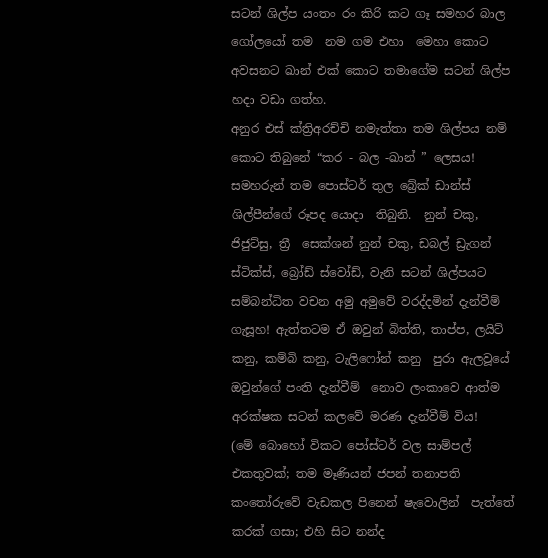සටන් ශිල්ප යංතං රං කිරි කට ගෑ සමහර බාල ගෝලයෝ තම  නම ගම එහා  මෙහා කොට අවසනට ඛාන් එක් කොට තමාගේම සටන් ශිල්ප හදා වඩා ගත්හ.
අනුර එස් ක්ත්‍රිඅරච්චි නමැත්තා තම ශිල්පය නම් කොට තිබුනේ “කර - බල -ඛාන් ” ලෙසය! සමහරුන් තම පොස්ටර් තුල බ්‍රේක් ඩාන්ස් ශිල්පීන්ගේ රූපද යොදා  තිබුනි.  නුන් චකු, ජිජුට්සු, ත්‍රී  සෙක්ශන් නුන් චකු, ඩබල් ඩ්‍රැගන් ස්ටික්ස්, බ්‍රෝඩ් ස්වෝඩ්, වැනි සටන් ශිල්පයට සම්බන්ධිත වචන අමු අමුවේ වරද්දමින් දැන්වීම්  ගැසූහ! ඇත්තටම ඒ ඔවුන් බිත්ති, තාප්ප, ලයිට් කනු, කම්බි කනු, ටැලිෆෝන් කනු  පුරා ඇලවූයේ ඔවුන්ගේ පංති දැන්වීම්  නොව ලංකාවෙ ආත්ම අරක්ෂක සටන් කලවේ මරණ දැන්වීම් විය!
(මේ බොහෝ විකට පෝස්ටර් වල සාම්පල් එකතුවක්; තම මෑණියන් ජපන් තනාපති කංතෝරුවේ වැඩකල පිනෙන් ෂැවොලින්  පැත්තේ කරක් ගසා; එහි සිට නන්ද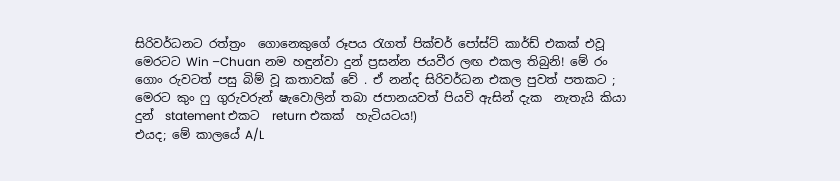සිරිවර්ධනට රත්ත්‍රං  ගොනෙකුගේ රූපය රැගත් පික්චර් පෝස්ට් කාර්ඩ් එකක් එවූ  මෙරටට Win –Chuan නම හඳුන්වා දුන් ප්‍රසන්න ජයවීර ලඟ එකල තිබුනි! මේ රං ගොං රුවටත් පසු බිම් වූ කතාවක් වේ . ඒ නන්ද සිරිවර්ධන එකල පුවත් පතකට ; මෙරට කුං ෆු ගුරුවරුන් ෂැවොලින් තබා ජපානයවත් පියවි ඇසින් දැක  නැතැයි කියා දුන්  statement එකට  return එකක්  හැටියටය!)
එයද; මේ කාලයේ A/L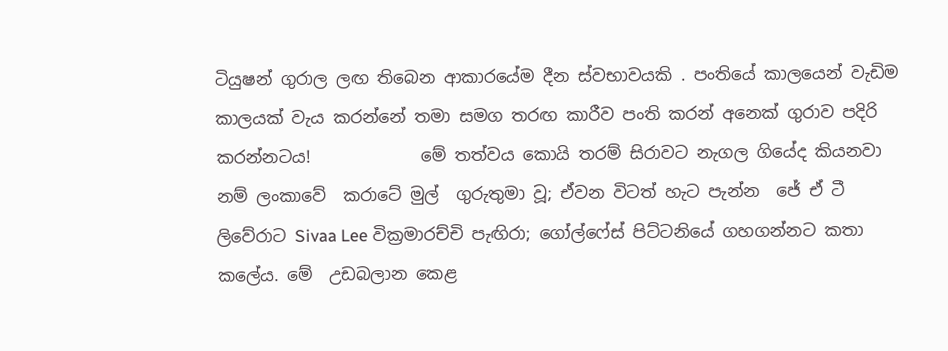ටියුෂන් ගුරාල ලඟ තිබෙන ආකාරයේම දීන ස්වභාවයකි . පංතියේ කාලයෙන් වැඩිම කාලයක් වැය කරන්නේ තමා සමග තරඟ කාරීව පංති කරන් අනෙක් ගුරාව පදිරි කරන්නටය!             මේ තත්වය කොයි තරම් සිරාවට නැගල ගියේද කියනවා නම් ලංකාවේ  කරාටේ මුල්  ගුරුතුමා වූ; ඒවන විටත් හැට පැන්න  ජේ ඒ ටී ලිවේරාට Sivaa Lee වික්‍රමාරච්චි පැඟිරා; ගෝල්ෆේස් පිට්ටනියේ ගහගන්නට කතා කලේය. මේ  උඩබලාන කෙළ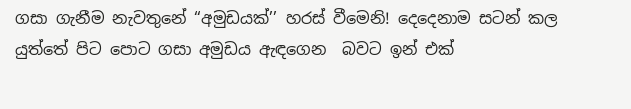ගසා ගැනීම නැවතුනේ “අමුඩයක්’’ හරස් වීමෙනි! දෙදෙනාම සටන් කල යුත්තේ පිට පොට ගසා අමුඩය ඇඳගෙන  බවට ඉන් එක්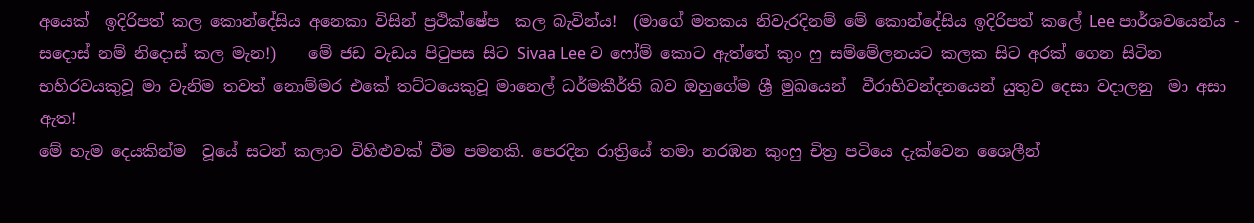අයෙක්  ඉදිරිපත් කල කොන්දේසිය අනෙකා විසින් ප්‍රථික්ෂේප  කල බැවින්ය!  (මාගේ මතකය නිවැරදිනම් මේ කොන්දේසිය ඉදිරිපත් කලේ Lee පාර්ශවයෙන්ය - සදොස් නම් නිදොස් කල මැන!)    මේ ජඩ වැඩය පිටුපස සිට Sivaa Lee ව ෆෝම් කොට ඇත්තේ කුං ෆු සම්මේලනයට කලක සිට අරක් ගෙන සිටින භහිරවයකුවූ මා වැනිම තවත් නොම්මර එකේ තට්ටයෙකුවූ මානෙල් ධර්මකීර්ති බව ඔහුගේම ශ්‍රී මුඛයෙන්  වීරාභිවන්දනයෙන් යුතුව දෙසා වදාලනු  මා අසා ඇත!
මේ හැම දෙයකින්ම  වූයේ සටන් කලාව විහිළුවක් වීම පමනකි. පෙරදින රාත්‍රියේ තමා නරඹන කුංෆු චිත්‍ර පටියෙ දැක්වෙන ශෛලීන්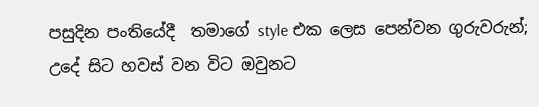පසුදින පංතියේදී  තමාගේ style එක ලෙස පෙන්වන ගුරුවරුන්; උදේ සිට හවස් වන විට ඔවුනට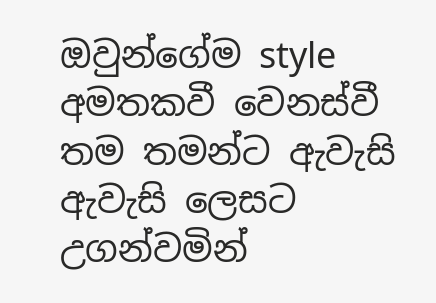ඔවුන්ගේම style අමතකවී වෙනස්වී තම තමන්ට ඇවැසි ඇවැසි ලෙසට උගන්වමින්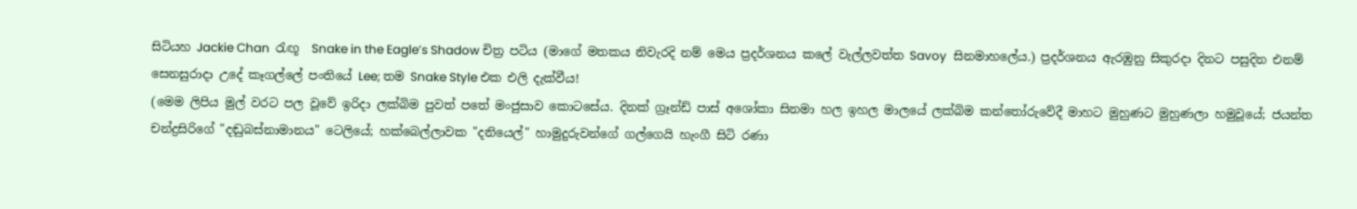සිටියහ Jackie Chan  රැඟූ  Snake in the Eagle’s Shadow චිත්‍ර පටිය (මාගේ මතකය නිවැරදි නම් මෙය ප්‍රදර්ශනය කලේ වැල්ලවත්ත Savoy  සිනමාහලේය.) ප්‍රදර්ශනය ඇරඹුනු සිකුරදා දිනට පසුදින එනම් සෙනසුරාදා උදේ කෑගල්ලේ පංතියේ Lee; තම Snake Style එක එලි දැක්වීය!
(මෙම ලිපිය මුල් වරට පල වූවේ ඉරිදා ලක්බිම පුවත් පතේ මංජුසාව කොටසේය. දිනක් ග්‍රෑන්ඩ් පාස් අශෝකා සිනමා හල ඉහල මාලයේ ලක්බිම කන්තෝරුවේදී මාහට මුහුණට මුහුණලා හමුවූයේ; ජයන්ත චන්ද්‍රසිරිගේ "දඬුබස්නාමානය" ටෙලියේ; හක්බෙල්ලාවක "දනියෙල්" හාමුදුරුවන්ගේ ගල්ගෙයි හැංගී සිටි රණා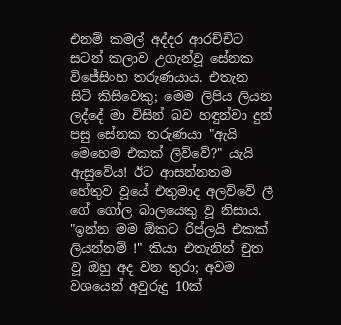එනම් කමල් අද්දර ආරච්චිට සටන් කලාව උගැන්වූ සේනක විජේසිංහ තරුණයාය. එතැන සිටි කිසිවෙකු; මෙම ලිපිය ලියන ලද්දේ මා විසින් බව හඳුන්වා දුන් පසු සේනක තරුණයා "ඇයි මෙහෙම එකක් ලිව්වේ?" යැයි ඇසුවේය! ඊට ආසන්නතම හේතුව වූයේ එතුමාද අලව්වේ ලී ගේ ගෝල බාලයෙකු වූ නිසාය. "ඉන්න මම ඕකට රිප්ලයි එකක් ලියන්නම් !" කියා එතැනින් චුත වූ ඔහු අද වන තුරා; අවම වශයෙන් අවුරුදු 10ක්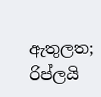ඇතුලත; රිප්ලයි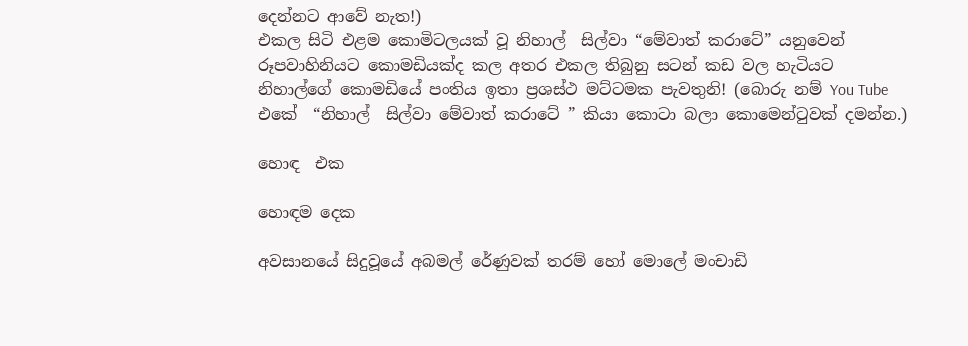දෙන්නට ආවේ නැත!)
එකල සිටි එළම කොමිටලයක් වූ නිහාල්  සිල්වා “මේවාත් කරාටේ” යනුවෙන්  රූපවාහිනියට කොමඩියක්ද කල අතර එකල තිබුනු සටන් කඩ වල හැටියට නිහාල්ගේ කොමඩියේ පංතිය ඉතා ප්‍රශස්ථ මට්ටමක පැවතුනි! (බොරු නම් You Tube එකේ  “නිහාල්  සිල්වා මේවාත් කරාටේ ” කියා කොටා බලා කොමෙන්ටුවක් දමන්න.)

හොඳ  එක

හොඳම දෙක

අවසානයේ සිදුවූයේ අබමල් රේණුවක් තරම් හෝ මොලේ මංචාඩි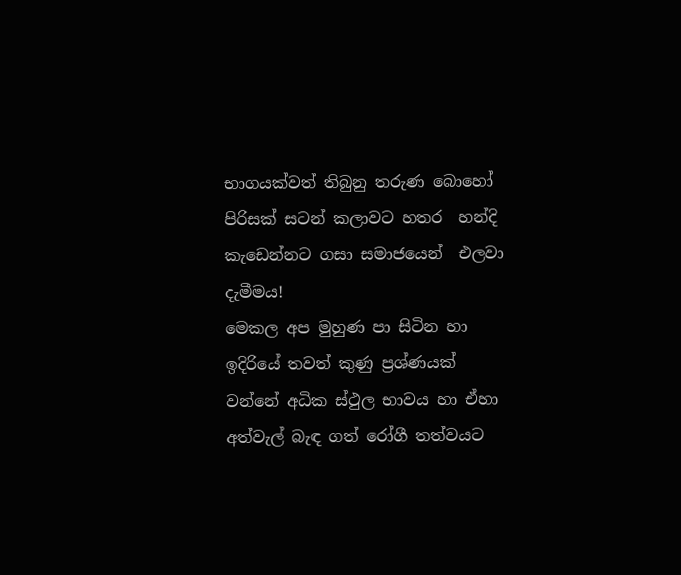භාගයක්වත් තිබුනු තරුණ බොහෝ පිරිසක් සටන් කලාවට හතර  හන්දි කැඩෙන්නට ගසා සමාජයෙන්  එලවා දැමීමය!
මෙකල අප මුහුණ පා සිටින හා ඉදිරියේ තවත් කුණු ප්‍රශ්ණයක් වන්නේ අධික ස්ථුල භාවය හා ඒහා අත්වැල් බැඳ ගත් රෝගී තත්වයට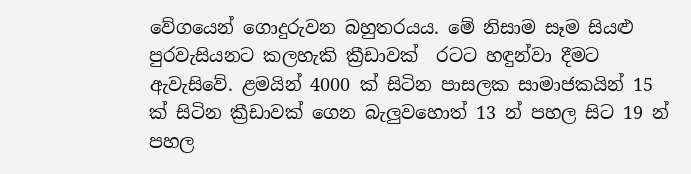වේගයෙන් ගොදුරුවන බහුතරයය. මේ නිසාම සෑම සියළු පුරවැසියනට කලහැකි ක්‍රීඩාවක්  රටට හඳුන්වා දීමට ඇවැසිවේ. ළමයින් 4000 ක් සිටින පාසලක සාමාජකයින් 15 ක් සිටින ක්‍රීඩාවක් ගෙන බැලුවහොත් 13 න් පහල සිට 19 න් පහල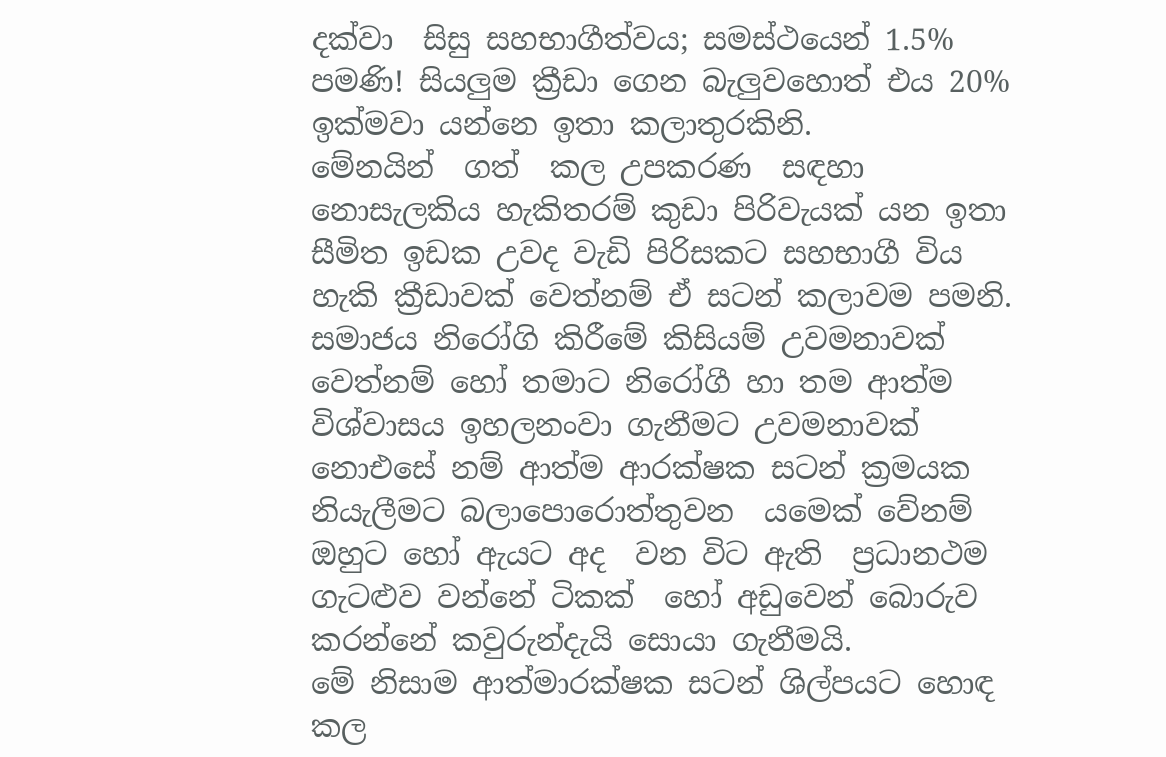දක්වා  සිසු සහභාගීත්වය; සමස්ථයෙන් 1.5% පමණි! සියලුම ක්‍රීඩා ගෙන බැලුවහොත් එය 20% ඉක්මවා යන්නෙ ඉතා කලාතුරකිනි.
මේනයින්  ගත්  කල උපකරණ  සඳහා නොසැලකිය හැකිතරම් කුඩා පිරිවැයක් යන ඉතා සීමිත ඉඩක උවද වැඩි පිරිසකට සහභාගී විය හැකි ක්‍රීඩාවක් වෙත්නම් ඒ සටන් කලාවම පමනි.
සමාජය නිරෝගි කිරීමේ කිසියම් උවමනාවක් වෙත්නම් හෝ තමාට නිරෝගී හා තම ආත්ම විශ්වාසය ඉහලනංවා ගැනීමට උවමනාවක් නොඑසේ නම් ආත්ම ආරක්ෂක සටන් ක්‍රමයක නියැලීමට බලාපොරොත්තුවන  යමෙක් වේනම්  ඔහුට හෝ ඇයට අද  වන විට ඇති  ප්‍රධානථම  ගැටළුව වන්නේ ටිකක්  හෝ අඩුවෙන් බොරුව කරන්නේ කවුරුන්දැයි සොයා ගැනීමයි.
මේ නිසාම ආත්මාරක්ෂක සටන් ශිල්පයට හොඳ කල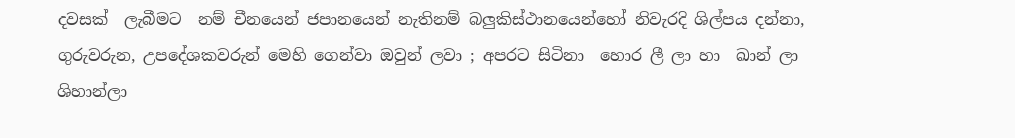දවසක්  ලැබීමට  නම් චීනයෙන් ජපානයෙන් නැතිනම් බලුකිස්ථානයෙන්හෝ නිවැරදි ශිල්පය දන්නා, ගුරුවරුන, උපදේශකවරුන් මෙහි ගෙන්වා ඔවුන් ලවා ; අපරට සිටිනා  හොර ලී ලා හා  ඛාන් ලා ශිහාන්ලා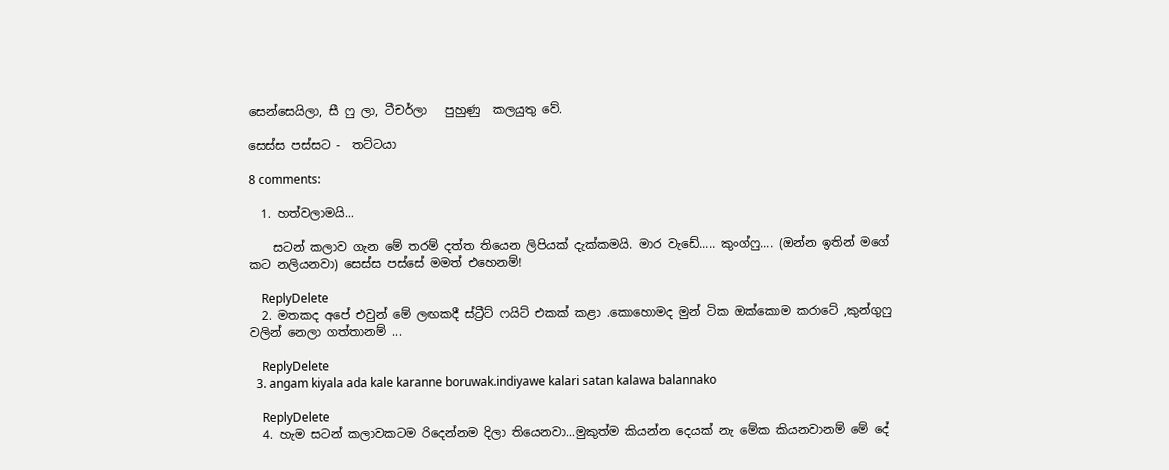සෙන්සෙයිලා, සී ෆු ලා, ටීචර්ලා   පුහුණු  කලයුතු වේ.

සෙස්ස පස්සට -  තට්ටයා

8 comments:

  1. හත්වලාමයි...

    සටන් කලාව ගැන මේ තරම් දත්ත තියෙන ලිපියක් දැක්කමයි. මාර වැඩේ..... කුංග්ෆු.... (ඔන්න ඉතින් මගේ කට නලියනවා) සෙස්ස පස්සේ මමත් එහෙනම්!

    ReplyDelete
  2. මතකද අපේ එවුන් මේ ලඟකදී ස්ට්‍රීට් ෆයිට් එකක් කළා .කොහොමද මුන් ටික ඔක්කොම කරාටේ ,කුන්ගුෆු වලින් නෙලා ගත්තානම් ...

    ReplyDelete
  3. angam kiyala ada kale karanne boruwak.indiyawe kalari satan kalawa balannako

    ReplyDelete
  4. හැම සටන් කලාවකටම රිදෙන්නම දිලා තියෙනවා...මුකුත්ම කියන්න දෙයක් නැ මේක කියනවානම් මේ දේ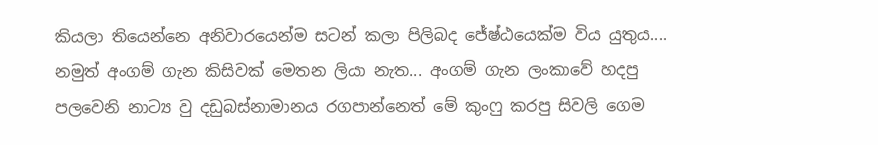කියලා තියෙන්නෙ අනිවාරයෙන්ම සටන් කලා පිලිබද ජේෂ්ඨයෙක්ම විය යුතුය.... නමුත් අංගම් ගැන කිසිවක් මෙතන ලියා නැත... අංගම් ගැන ලංකාවේ හදපු පලවෙනි නාට්‍ය වු දඩුබස්නාමානය රගපාන්නෙත් මේ කුංෆු කරපු සිවලි ගෙම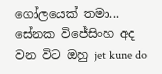ගෝලයෙක් තමා... සේනක විජේසිංහ අද වන විට ඔහු jet kune do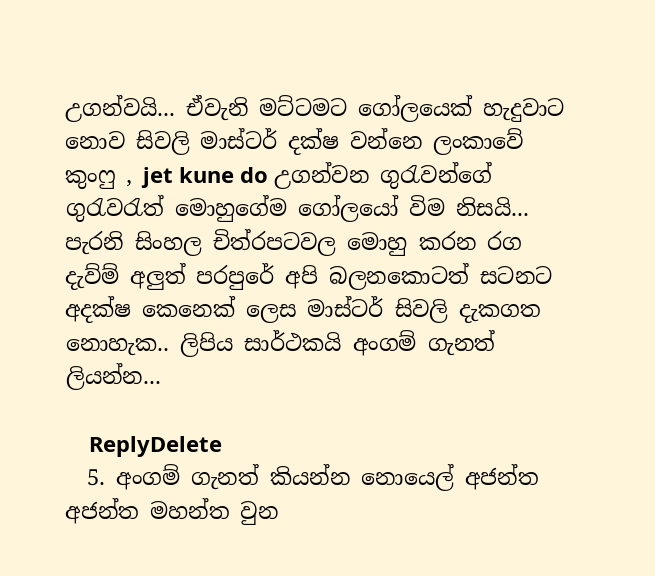උගන්වයි... ඒවැනි මට්ටමට ගෝලයෙක් හැදුවාට නොව සිවලි මාස්ටර් දක්ෂ වන්නෙ ලංකාවේ කුංෆු , jet kune do උගන්වන ගුරැවන්ගේ ගුරැවරැත් මොහුගේම ගෝලයෝ විම නිසයි... පැරනි සිංහල චිත්රපටවල මොහු කරන රග දැව්ම් අලුත් පරපුරේ අපි බලනකොටත් සටනට අදක්ෂ කෙනෙක් ලෙස මාස්ටර් සිවලි දැකගත නොහැක.. ලිපිය සාර්ථකයි අංගම් ගැනත් ලියන්න...

    ReplyDelete
  5. අංගම් ගැනත් කියන්න නොයෙල් අජන්ත අජන්ත මහන්ත වුන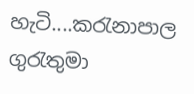හැටි....කරැනාපාල ගුරැතුමා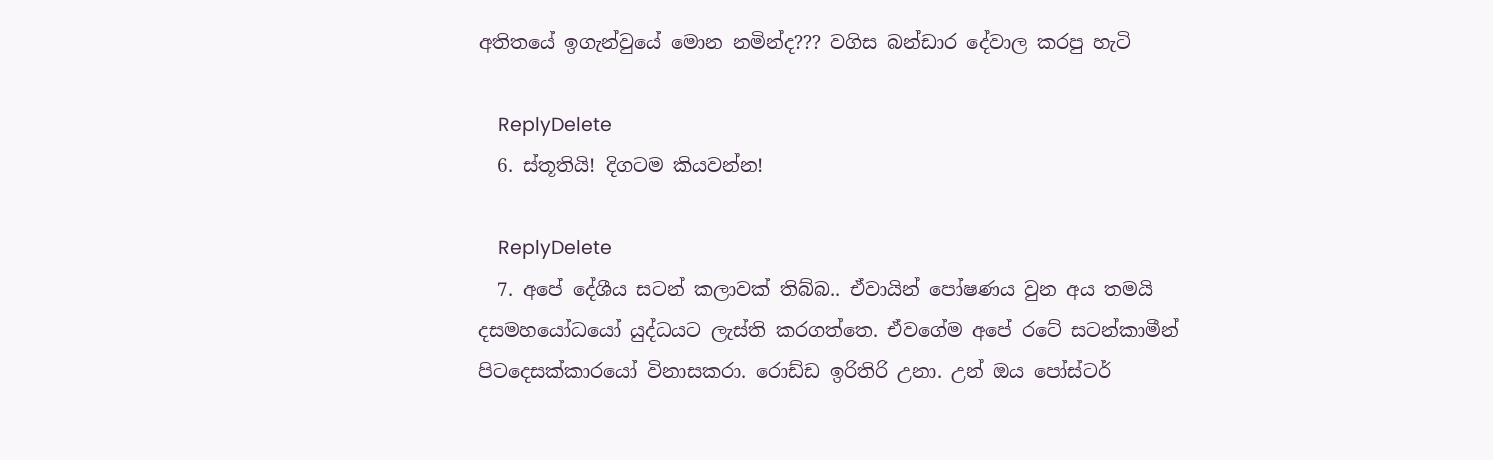අතිතයේ ඉගැන්වුයේ මොන නමින්ද??? වගිස බන්ඩාර දේවාල කරපු හැටි

    ReplyDelete
  6. ස්තූතියි! දිගටම කියවන්න!

    ReplyDelete
  7. අපේ දේශීය සටන් කලාවක් තිබ්බ.. ඒවායින් පෝෂණය වුන අය තමයි දසමහයෝධයෝ යුද්ධයට ලැස්ති කරගත්තෙ. ඒවගේම අපේ රටේ සටන්කාමීන් පිටදෙසක්කාරයෝ විනාසකරා. රොඩ්ඩ ඉරිතිරි උනා. උන් ඔය පෝස්ටර්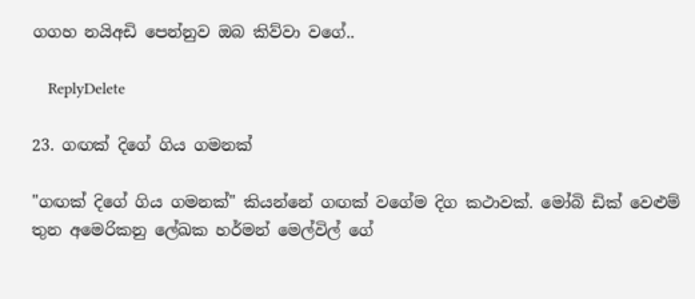ගගහ නයිඅඩි පෙන්නුව ඔබ කිව්වා වගේ..

    ReplyDelete

23. ගඟක් දිගේ ගිය ගමනක්

"ගඟක් දිගේ ගිය ගමනක්" කියන්නේ ගඟක් වගේම දිග කථාවක්. මෝබි ඩික් වෙළුම් තුන අමෙරිකනු ලේඛක හර්මන් මෙල්විල් ගේ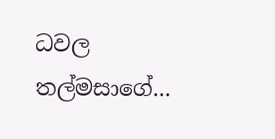ධවල තල්මසාගේ...